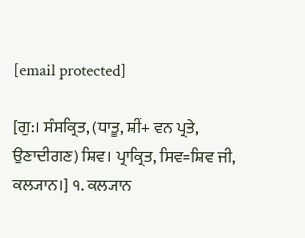[email protected]

[ਗੁ:। ਸੰਸਕ੍ਰਿਤ, (ਧਾਤੂ, ਸ਼ੀਂ+ ਵਨ ਪ੍ਰਤੇ, ਉਣਾਦੀਗਣ) ਸ਼ਿਵ। ਪ੍ਰਾਕ੍ਰਿਤ, ਸਿਵ=ਸ਼ਿਵ ਜੀ, ਕਲ੍ਯਾਨ।] ੧. ਕਲ੍ਯਾਨ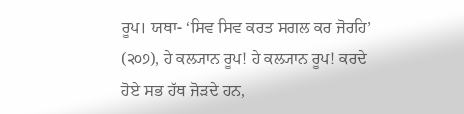ਰੂਪ। ਯਥਾ- ‘ਸਿਵ ਸਿਵ ਕਰਤ ਸਗਲ ਕਰ ਜੋਰਹਿ’ (੨੦੭), ਹੇ ਕਲ੍ਯਾਨ ਰੂਪ! ਹੇ ਕਲ੍ਯਾਨ ਰੂਪ! ਕਰਦੇ ਹੋਏ ਸਭ ਹੱਥ ਜੋੜਦੇ ਹਨ,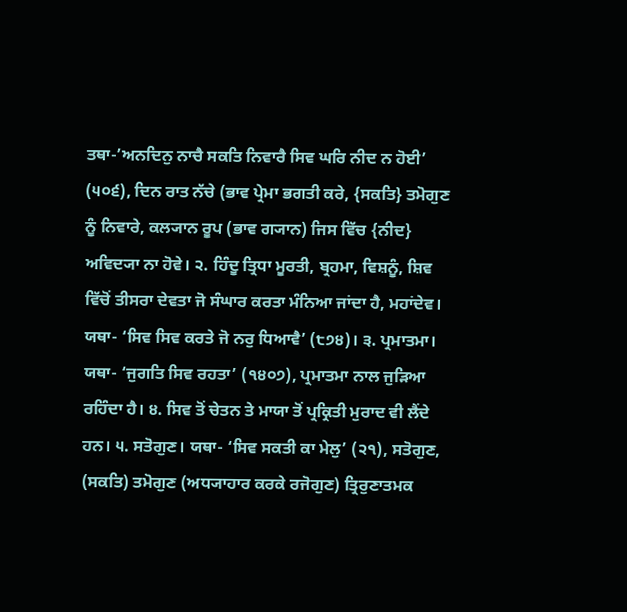ਤਥਾ-’ਅਨਦਿਨੁ ਨਾਚੈ ਸਕਤਿ ਨਿਵਾਰੈ ਸਿਵ ਘਰਿ ਨੀਦ ਨ ਹੋਈ’ (੫੦੬), ਦਿਨ ਰਾਤ ਨੱਚੇ (ਭਾਵ ਪ੍ਰੇਮਾ ਭਗਤੀ ਕਰੇ, {ਸਕਤਿ} ਤਮੋਗੁਣ ਨੂੰ ਨਿਵਾਰੇ, ਕਲ੍ਯਾਨ ਰੂਪ (ਭਾਵ ਗ੍ਯਾਨ) ਜਿਸ ਵਿੱਚ {ਨੀਦ} ਅਵਿਦ੍ਯਾ ਨਾ ਹੋਵੇ। ੨. ਹਿੰਦੂ ਤ੍ਰਿਧਾ ਮੂਰਤੀ, ਬ੍ਰਹਮਾ, ਵਿਸ਼ਨੂੰ, ਸ਼ਿਵ ਵਿੱਚੋਂ ਤੀਸਰਾ ਦੇਵਤਾ ਜੋ ਸੰਘਾਰ ਕਰਤਾ ਮੰਨਿਆ ਜਾਂਦਾ ਹੈ, ਮਹਾਂਦੇਵ। ਯਥਾ- ‘ਸਿਵ ਸਿਵ ਕਰਤੇ ਜੋ ਨਰੁ ਧਿਆਵੈ’ (੮੭੪)। ੩. ਪ੍ਰਮਾਤਮਾ। ਯਥਾ- ‘ਜੁਗਤਿ ਸਿਵ ਰਹਤਾ’ (੧੪੦੭), ਪ੍ਰਮਾਤਮਾ ਨਾਲ ਜੁੜਿਆ ਰਹਿੰਦਾ ਹੈ। ੪. ਸਿਵ ਤੋਂ ਚੇਤਨ ਤੇ ਮਾਯਾ ਤੋਂ ਪ੍ਰਕ੍ਰਿਤੀ ਮੁਰਾਦ ਵੀ ਲੈਂਦੇ ਹਨ। ੫. ਸਤੋਗੁਣ। ਯਥਾ- ‘ਸਿਵ ਸਕਤੀ ਕਾ ਮੇਲੁ’ (੨੧), ਸਤੋਗੁਣ, (ਸਕਤਿ) ਤਮੋਗੁਣ (ਅਧ੍ਯਾਹਾਰ ਕਰਕੇ ਰਜੋਗੁਣ) ਤ੍ਰਿਰੁਣਾਤਮਕ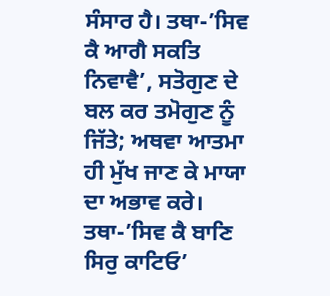ਸੰਸਾਰ ਹੈ। ਤਥਾ-’ਸਿਵ ਕੈ ਆਗੈ ਸਕਤਿ ਨਿਵਾਵੈ’, ਸਤੋਗੁਣ ਦੇ ਬਲ ਕਰ ਤਮੋਗੁਣ ਨੂੰ ਜਿੱਤੇ; ਅਥਵਾ ਆਤਮਾ ਹੀ ਮੁੱਖ ਜਾਣ ਕੇ ਮਾਯਾ ਦਾ ਅਭਾਵ ਕਰੇ। ਤਥਾ-’ਸਿਵ ਕੈ ਬਾਣਿ ਸਿਰੁ ਕਾਟਿਓ’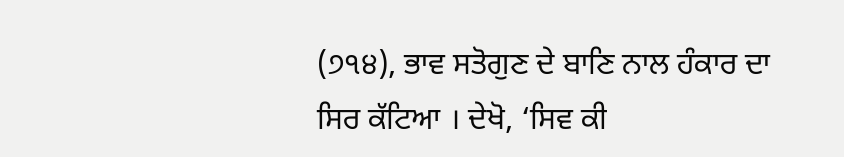(੭੧੪), ਭਾਵ ਸਤੋਗੁਣ ਦੇ ਬਾਣਿ ਨਾਲ ਹੰਕਾਰ ਦਾ ਸਿਰ ਕੱਟਿਆ । ਦੇਖੋ, ‘ਸਿਵ ਕੀ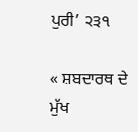ਪੁਰੀ’ ੨੩੧

« ਸ਼ਬਦਾਰਥ ਦੇ ਮੁੱਖ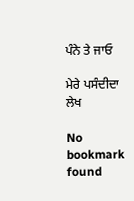ਪੰਨੇ ਤੇ ਜਾਓ

ਮੇਰੇ ਪਸੰਦੀਦਾ ਲੇਖ

No bookmark found